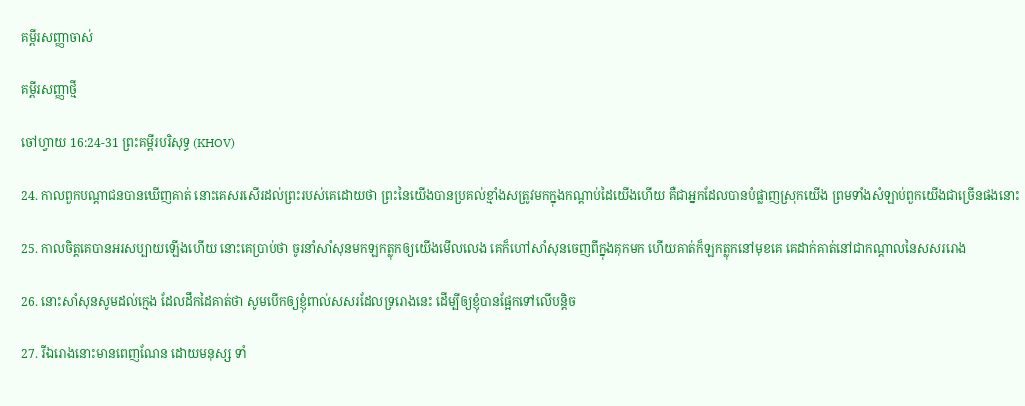គម្ពីរសញ្ញាចាស់

គម្ពីរសញ្ញាថ្មី

ចៅហ្វាយ 16:24-31 ព្រះគម្ពីរបរិសុទ្ធ (KHOV)

24. កាលពួកបណ្តា‌ជនបានឃើញគាត់ នោះគេសរសើរដល់ព្រះរបស់គេដោយថា ព្រះនៃយើងបានប្រគល់ខ្មាំងសត្រូវមកក្នុងកណ្តាប់ដៃយើងហើយ គឺជាអ្នកដែលបានបំផ្លាញស្រុកយើង ព្រមទាំងសំឡាប់ពួកយើងជាច្រើនផងនោះ

25. កាលចិត្តគេបានអរសប្បាយឡើងហើយ នោះគេប្រាប់ថា ចូរនាំសាំសុនមកឡកត្លុកឲ្យយើងមើលលេង គេក៏ហៅសាំសុនចេញពីក្នុងគុកមក ហើយគាត់ក៏ឡកត្លុកនៅមុខគេ គេដាក់គាត់នៅជាកណ្តាលនៃសសររោង

26. នោះសាំសុនសូមដល់ក្មេង ដែលដឹកដៃគាត់ថា សូមបើកឲ្យខ្ញុំពាល់សសរដែលទ្ររោងនេះ ដើម្បីឲ្យខ្ញុំបានផ្អែកទៅលើបន្តិច

27. រីឯរោងនោះមានពេញណែន ដោយមនុស្ស ទាំ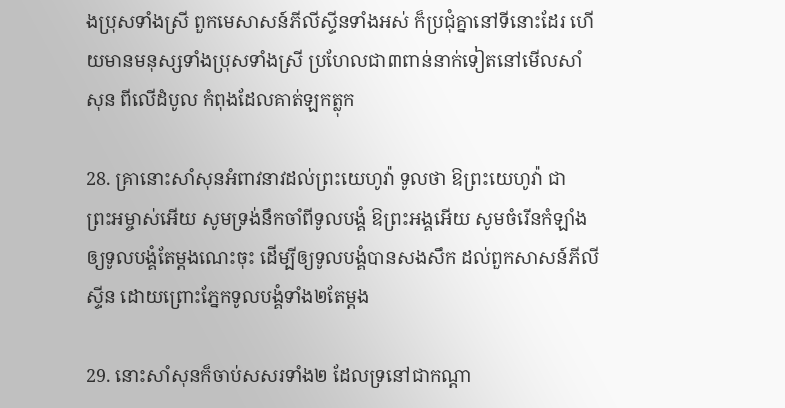ងប្រុសទាំងស្រី ពួកមេសាសន៍ភីលីស្ទីនទាំងអស់ ក៏ប្រជុំគ្នានៅទីនោះដែរ ហើយមានមនុស្សទាំងប្រុសទាំងស្រី ប្រហែលជា៣ពាន់នាក់ទៀតនៅមើលសាំសុន ពីលើដំបូល កំពុងដែលគាត់ឡកត្លុក

28. គ្រានោះសាំសុនអំពាវ‌នាវដល់ព្រះ‌យេហូវ៉ា ទូលថា ឱព្រះ‌យេហូវ៉ា ជាព្រះ‌អម្ចាស់អើយ សូមទ្រង់នឹកចាំពីទូល‌បង្គំ ឱព្រះ‌អង្គអើយ សូមចំរើនកំឡាំងឲ្យទូល‌បង្គំតែម្តងណេះចុះ ដើម្បីឲ្យទូល‌បង្គំបានសង‌សឹក ដល់ពួកសាសន៍ភីលីស្ទីន ដោយព្រោះភ្នែកទូល‌បង្គំទាំង២តែម្តង

29. នោះសាំសុនក៏ចាប់សសរទាំង២ ដែលទ្រនៅជាកណ្តា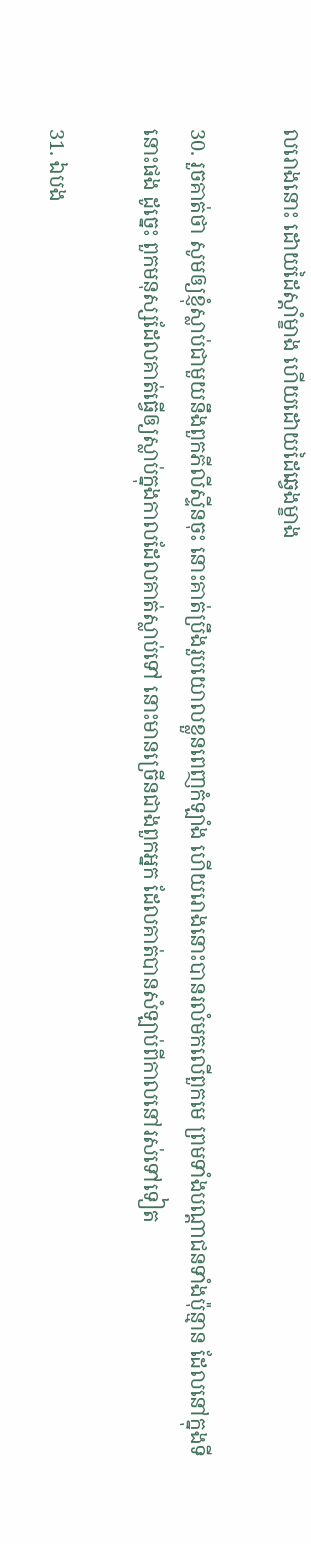លរោងនោះ ដោយដៃស្តាំម្ខាង ហើយដោយដៃឆ្វេងម្ខាង

30. រួចគាត់ថា សូមឲ្យខ្ញុំស្លាប់ជាមួយនឹងពួកភីលីស្ទីនចុះ នោះគាត់ប្រឹងរួបយោលខ្លួនពេញកំឡាំង ហើយរោងនោះបានរលំមកលើពួកមេ ព្រមទាំងបណ្តា‌ជនទាំងប៉ុន្មាន ដែលនៅក្នុងទីនោះផង ដូច្នេះ ពួកមនុស្សដែលគាត់ធ្វើឲ្យស្លាប់ក្នុងកាលដែលគាត់ស្លាប់ទៅ នោះមានច្រើនជាងពួកអ្នក ដែលគាត់បានសំឡាប់ពីកាលនៅរស់ទៅទៀត

31. ឯបង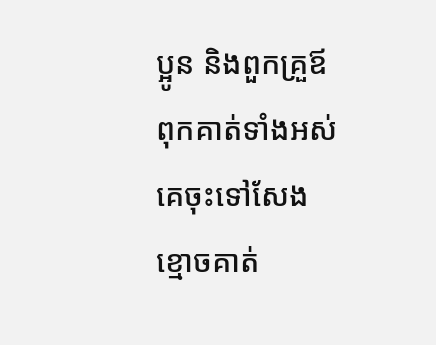ប្អូន និងពួកគ្រួឪពុកគាត់ទាំងអស់ គេចុះទៅសែងខ្មោចគាត់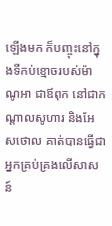ឡើងមក ក៏បញ្ចុះនៅក្នុងទីកប់ខ្មោចរបស់ម៉ាណូអា ជាឪពុក នៅជាកណ្តាលសូហារ និងអែស‌ថោល គាត់បានធ្វើជាអ្នកគ្រប់គ្រងលើសាសន៍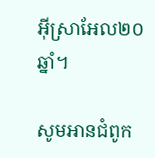អ៊ីស្រា‌អែល២០ឆ្នាំ។

សូមអានជំពូក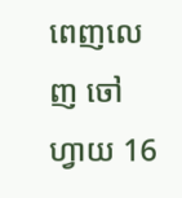ពេញលេញ ចៅហ្វាយ 16